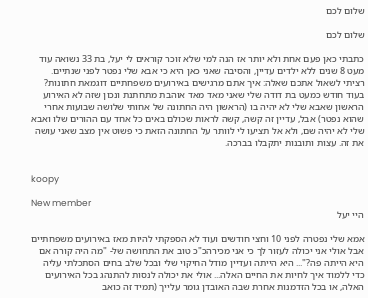שלום לכם

שלום לכם

כתבתי כאן פעם אחת ולא יותר אז הנה למי שלא זוכר קוראים לי יעל, בת 33 נשואה עוד מעט 8 שנים ללא ילדים עדיין, והסיבה שאני כאן היא כי אבא שלי נפטר לפני שנתיים. רציתי לשאול אתכם שאלה: איך אתם מרגישים באירועים משפחתיים דוגמאת חתונות? בעוד חודש כמעט בת דודה שלי שאני מאד מאד אוהבת מתחתנת ונכון שזה לא האירוע הראשון שאבא שלי לא יהיה בו (הראשון היה החתונה של אחותי שלושה שבועות אחרי שהוא נפטר) אבל, עדיין זה קשה, קשה לראות שכולם באים כל אחד עם ההורים שלו ואבא שלי לא יהיה שם, ולא אל תציעו לי לוותר על החתונה הזאת כי פשוט אין מצב שאני עושה את זה. עצות ותובנות יתקבלו בברכה.


koopy

New member
היי יעל

אמא שלי נפטרה לפני 10 וחצי חודשים ועוד לא הספקתי להיות מאז באירועים משפחתיים אבל אולי אני יכולה לעזור לך כי אני מכירהכ"כ טוב את התחושה של- "מה היה קורה אם היא הייתה פה?"... היא הייתה ועדיין מודל החיקוי שלי ובכל שלב בחים הסתכלתי עליה כדי ללמוד איך לחיות את החיים האלה... אולי את יכולה לנסות להתנהג בכל האירועים האלה, או בכל הזדמנות אחרת שבה האובדן גומר עלייך (תמיד זה כואב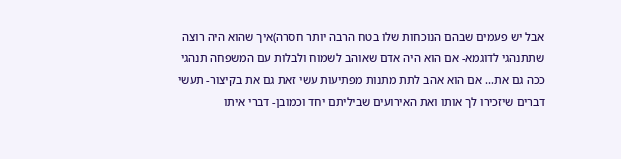אבל יש פעמים שבהם הנוכחות שלו בטח הרבה יותר חסרה)איך שהוא היה רוצה שתתנהגי לדוגמא- אם הוא היה אדם שאוהב לשמוח ולבלות עם המשפחה תנהגי ככה גם את... אם הוא אהב לתת מתנות מפתיעות עשי זאת גם את בקיצור- תעשי דברים שיזכירו לך אותו ואת האירועים שביליתם יחד וכמובן- דברי איתו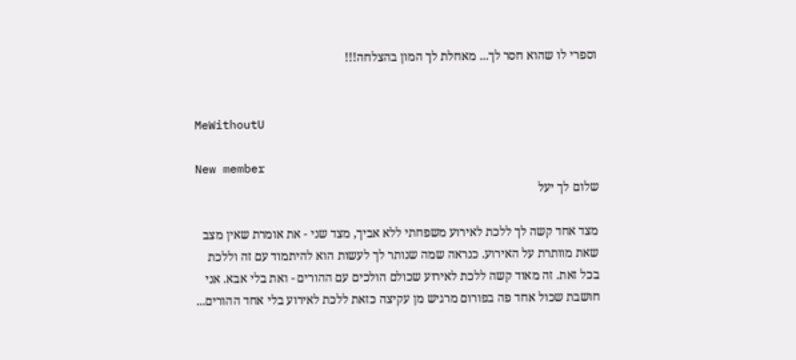וספרי לו שהוא חסר לך... מאחלת לך המון בהצלחה!!!


MeWithoutU

New member
שלום לך יעל

מצד אחד קשה לך ללכת לאירוע משפחתי ללא אביך, מצד שני - את אומרת שאין מצב שאת מוותרת על האירוע. כנראה שמה שנותר לך לעשות הוא להיתמוד עם זה וללכת בכל זאת. זה מאוד קשה ללכת לאירוע שכולם הולכים עם ההורים - ואת בלי אבא. אני חושבת שכול אחד פה בפורום מרגיש מן עקיצה כזאת ללכת לאירוע בלי אחד ההורים...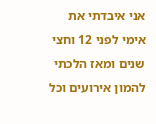אני איבדתי את אימי לפני 12 וחצי שנים ומאז הלכתי להמון אירועים וכל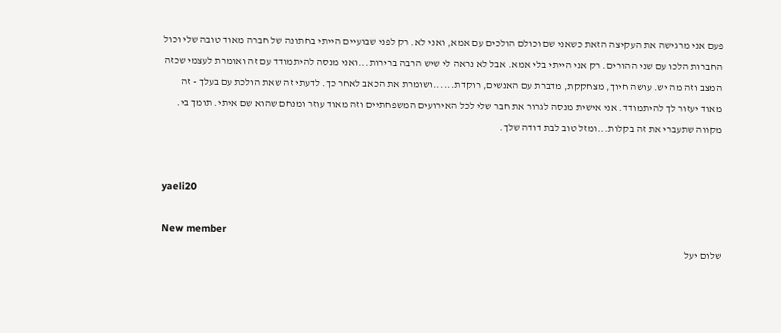פעם אני מרגישה את העקיצה הזאת כשאני שם וכולם הולכים עם אמא, ואני לא. רק לפני שבועיים הייתי בחתונה של חברה מאוד טובה שלי וכול החברות הלכו עם שני ההורים. רק אני הייתי בלי אמא. אבל לא נראה לי שיש הרבה ברירות...ואני מנסה להיתמודד עם זה ואומרת לעצמי שכזה המצב וזה מה יש. עושה חיוך, מצחקקת, מדברת עם האנשים, רוקדת......ושומרת את הכאב לאחר כך. לדעתי זה שאת הולכת עם בעלך - זה מאוד יעזור לך להיתמודד. אני אישית מנסה לגרור את חבר שלי לכל האירועים המשפחתיים וזה מאוד עוזר ומנחם שהוא שם איתי. תומך בי. מקווה שתעברי את זה בקלות...ומזל טוב לבת דודה שלך.


yaeli20

New member
שלום יעל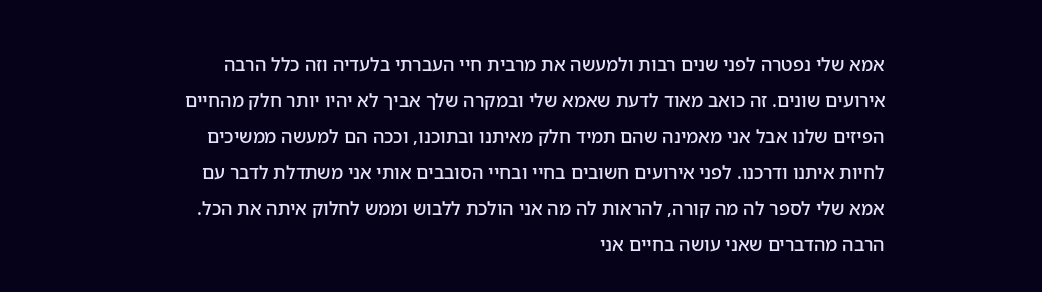אמא שלי נפטרה לפני שנים רבות ולמעשה את מרבית חיי העברתי בלעדיה וזה כלל הרבה אירועים שונים. זה כואב מאוד לדעת שאמא שלי ובמקרה שלך אביך לא יהיו יותר חלק מהחיים הפיזים שלנו אבל אני מאמינה שהם תמיד חלק מאיתנו ובתוכנו, וככה הם למעשה ממשיכים לחיות איתנו ודרכנו. לפני אירועים חשובים בחיי ובחיי הסובבים אותי אני משתדלת לדבר עם אמא שלי לספר לה מה קורה, להראות לה מה אני הולכת ללבוש וממש לחלוק איתה את הכל. הרבה מהדברים שאני עושה בחיים אני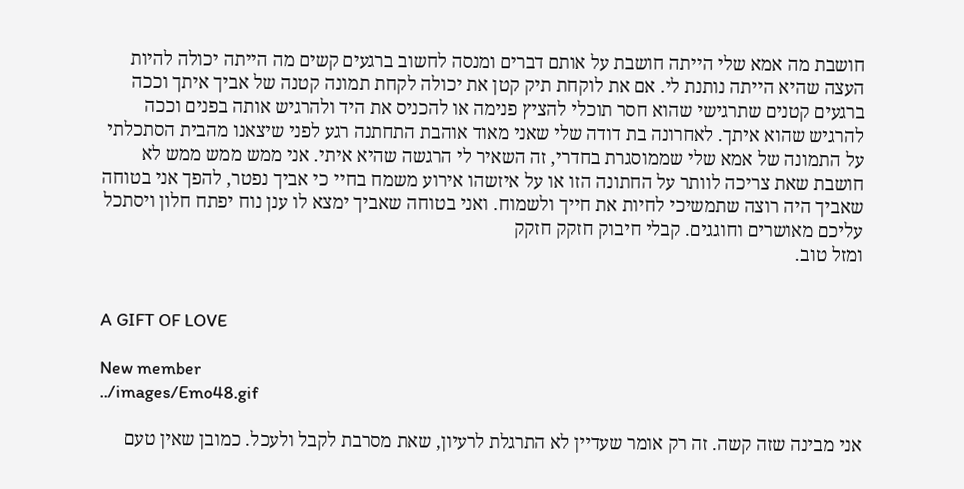חושבת מה אמא שלי הייתה חושבת על אותם דברים ומנסה לחשוב ברגעים קשים מה הייתה יכולה להיות העצה שהיא הייתה נותנת לי. אם את לוקחת תיק קטן את יכולה לקחת תמונה קטנה של אביך איתך וככה ברגעים קטנים שתרגישי שהוא חסר תוכלי להציץ פנימה או להכניס את היד ולהרגיש אותה בפנים וככה להרגיש שהוא איתך. לאחרונה בת דודה שלי שאני מאוד אוהבת התחתנה רגע לפני שיצאנו מהבית הסתכלתי על התמונה של אמא שלי שממוסגרת בחדרי, זה השאיר לי הרגשה שהיא איתי. אני ממש ממש ממש לא חושבת שאת צריכה לוותר על החתונה הזו או על איזשהו אירוע משמח בחיי כי אביך נפטר, להפך אני בטוחה שאביך היה רוצה שתמשיכי לחיות את חייך ולשמוח. ואני בטוחה שאביך ימצא לו ענן נוח יפתח חלון ויסתכל עליכם מאושרים וחוגגים. קבלי חיבוק חזקק חזקק
ומזל טוב.


A GIFT OF LOVE

New member
../images/Emo48.gif

אני מבינה שזה קשה. זה רק אומר שעדיין לא התרגלת לרעיון, שאת מסרבת לקבל ולעכל. כמובן שאין טעם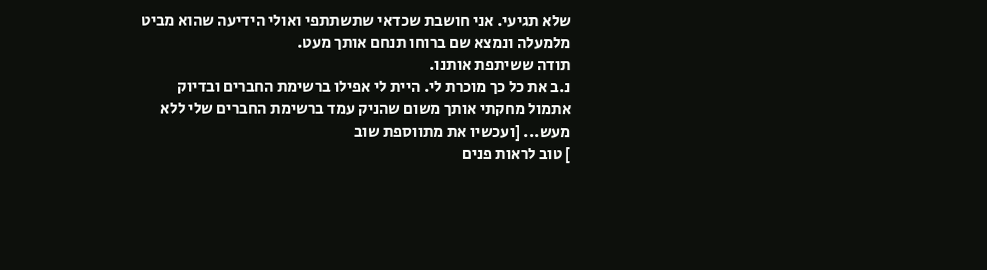שלא תגיעי. אני חושבת שכדאי שתשתתפי ואולי הידיעה שהוא מביט מלמעלה ונמצא שם ברוחו תנחם אותך מעט.
תודה ששיתפת אותנו.
נ.ב את כל כך מוכרת לי. היית לי אפילו ברשימת החברים ובדיוק אתמול מחקתי אותך משום שהניק עמד ברשימת החברים שלי ללא מעש... [ועכשיו את מתווספת שוב
] טוב לראות פנים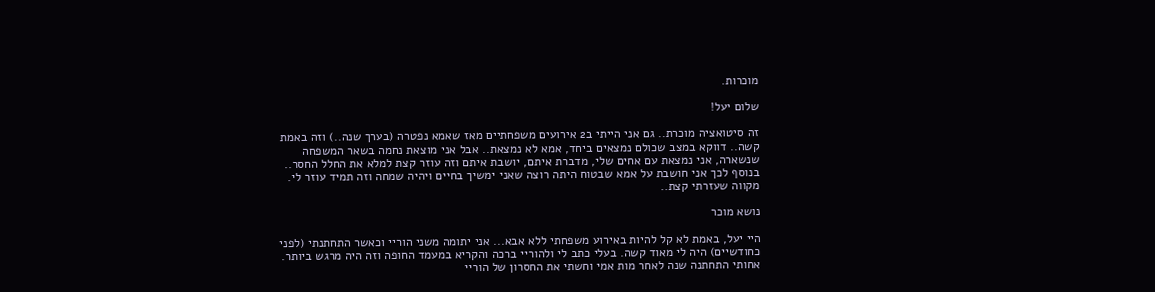מוכרות.

שלום יעל!

זה סיטואציה מוכרת.. גם אני הייתי ב2 אירועים משפחתיים מאז שאמא נפטרה (בערך שנה..) וזה באמת קשה.. דווקא במצב שכולם נמצאים ביחד, אמא לא נמצאת.. אבל אני מוצאת נחמה בשאר המשפחה שנשארה, אני נמצאת עם אחים שלי, מדברת איתם, יושבת איתם וזה עוזר קצת למלא את החלל החסר.. בנוסף לכך אני חושבת על אמא שבטוח היתה רוצה שאני ימשיך בחיים ויהיה שמחה וזה תמיד עוזר לי. מקווה שעזרתי קצת..

נושא מוכר

היי יעל, באמת לא קל להיות באירוע משפחתי ללא אבא... אני יתומה משני הוריי וכאשר התחתנתי (לפני כחודשיים) היה לי מאוד קשה. בעלי כתב לי ולהוריי ברכה והקריא במעמד החופה וזה היה מרגש ביותר. אחותי התחתנה שנה לאחר מות אמי וחשתי את החסרון של הוריי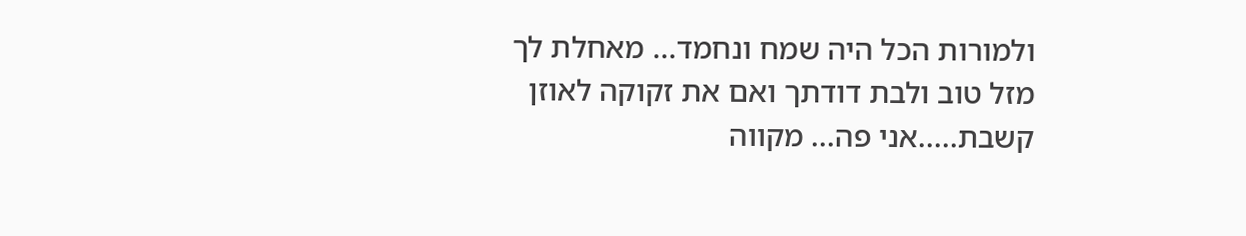ולמורות הכל היה שמח ונחמד... מאחלת לך מזל טוב ולבת דודתך ואם את זקוקה לאוזן קשבת.....אני פה... מקווה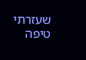שעזרתי טיפה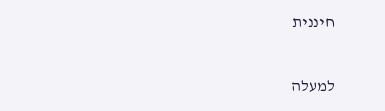חיננית

למעלה